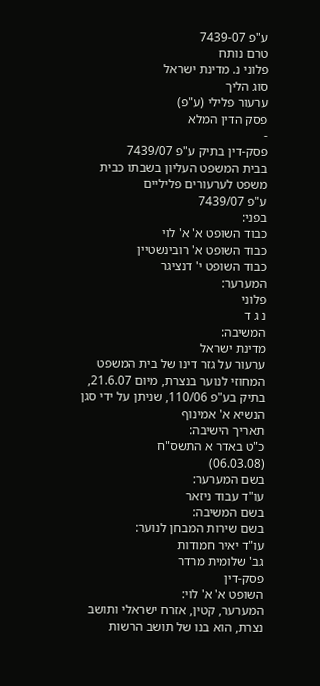ע"פ 7439-07
טרם נותח
פלוני נ. מדינת ישראל
סוג הליך
ערעור פלילי (ע"פ)
פסק הדין המלא
-
פסק-דין בתיק ע"פ 7439/07
בבית המשפט העליון בשבתו כבית משפט לערעורים פליליים
ע"פ 7439/07
בפני:
כבוד השופט א' א' לוי
כבוד השופט א' רובינשטיין
כבוד השופט י' דנציגר
המערער:
פלוני
נ ג ד
המשיבה:
מדינת ישראל
ערעור על גזר דינו של בית המשפט המחוזי לנוער בנצרת, מיום 21.6.07, בתיק בע"פ 110/06, שניתן על ידי סגן הנשיא א' אמינוף
תאריך הישיבה:
כ"ט באדר א התשס"ח
(06.03.08)
בשם המערער:
עו"ד עבוד ניזאר
בשם המשיבה:
בשם שירות המבחן לנוער:
עו"ד יאיר חמודות
גב' שלומית מרדר
פסק-דין
השופט א' א' לוי:
המערער, קטין, אזרח ישראלי ותושב נצרת, הוא בנו של תושב הרשות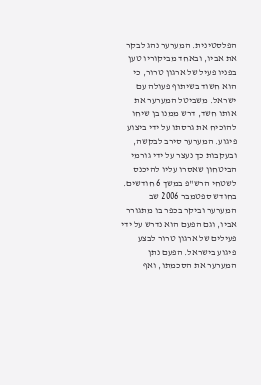הפלסטינית. המערער נהג לבקר את אביו, ובאחד מביקוריו טען בפניו פעיל של ארגון טרור, כי הוא חשוד בשיתוף פעולה עם ישראל. משביטל המערער את אותו חשד, דרש ממנו בן שיחו להוכיח את גרסתו על ידי ביצוע פיגוע. המערער סירב לבקשה, ובעקבות כך נעצר על ידי גורמי הביטחון שאסרו עליו להיכנס לשטחי הרש"פ במשך 6 חודשים.
בחודש ספטמבר 2006 שב המערער וביקר בכפר בו מתגורר אביו, וגם הפעם הוא נדרש על ידי פעילים של ארגון טרור לבצע פיגוע בישראל. הפעם נתן המערער את הסכמתו, ואף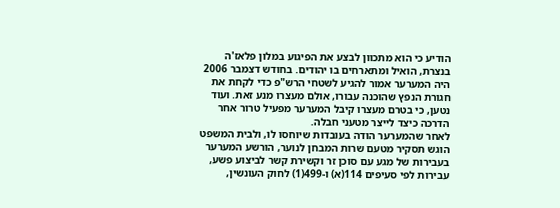הודיע כי הוא מתכוון לבצע את הפיגוע במלון פלאז'ה בנצרת, הואיל ומתארחים בו יהודים. בחודש דצמבר 2006 היה המערער אמור להגיע לשטחי הרש"פ כדי לקחת את חגורת הנפץ שהוכנה עבורו, אולם מעצרו מנע זאת. ועוד נטען, כי בטרם מעצרו קיבל המערער מפעיל טרור אחר הדרכה כיצד לייצר מטעני חבלה.
לאחר שהמערער הודה בעובדות שיוחסו לו, ולבית המשפט הוגש תסקיר מטעם שרות המבחן לנוער, הורשע המערער בעבירות של מגע עם סוכן זר וקשירת קשר לביצוע פשע, עבירות לפי סעיפים 114(א) ו-499(1) לחוק העונשין,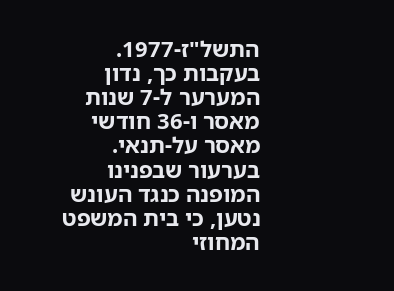התשל"ז-1977. בעקבות כך, נדון המערער ל-7 שנות מאסר ו-36 חודשי מאסר על-תנאי. בערעור שבפנינו המופנה כנגד העונש נטען, כי בית המשפט המחוזי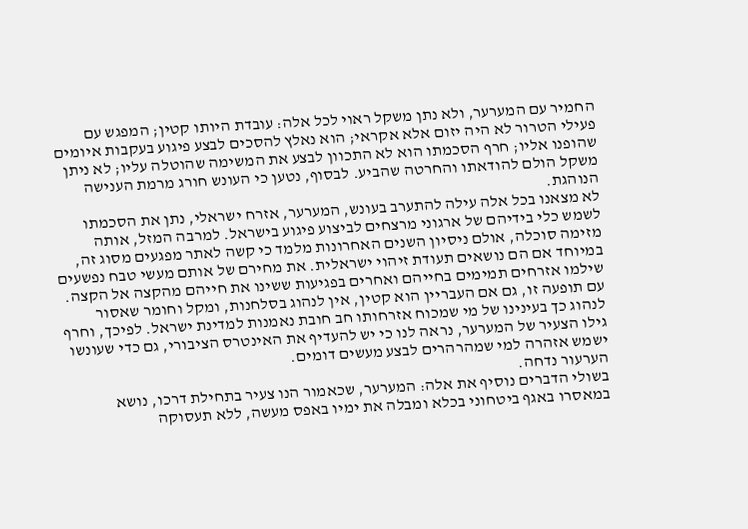החמיר עם המערער, ולא נתן משקל ראוי לכל אלה: עובדת היותו קטין; המפגש עם פעילי הטרור לא היה יזום אלא אקראי; הוא נאלץ להסכים לבצע פיגוע בעקבות איומים שהופנו אליו; חרף הסכמתו הוא לא התכוון לבצע את המשימה שהוטלה עליו; לא ניתן משקל הולם להודאתו והחרטה שהביע. לבסוף, נטען כי העונש חורג מרמת הענישה הנוהגת.
לא מצאנו בכל אלה עילה להתערב בעונש, המערער, אזרח ישראלי, נתן את הסכמתו לשמש כלי בידיהם של ארגוני מרצחים לביצוע פיגוע בישראל. למרבה המזל, אותה מזימה סוכלה, אולם ניסיון השנים האחרונות מלמד כי קשה לאתר מפגעים מסוג זה, במיוחד אם הם נושאים תעודת זיהוי ישראלית. את מחירם של אותם מעשי טבח נפשעים שילמו אזרחים תמימים בחייהם ואחרים בפגיעות ששינו את חייהם מהקצה אל הקצה. עם תופעה זו, גם אם העבריין הוא קטין, אין לנהוג בסלחנות, ומקל וחומר שאסור לנהוג כך בעינינו של מי שמכוח אזרחותו חב חובת נאמנות למדינת ישראל. לפיכך, וחרף גילו הצעיר של המערער, נראה לנו כי יש להעדיף את האינטרס הציבורי, גם כדי שעונשו ישמש אזהרה למי שמהרהרים לבצע מעשים דומים.
הערעור נדחה.
בשולי הדברים נוסיף את אלה: המערער, שכאמור הנו צעיר בתחילת דרכו, נושא במאסרו באגף ביטחוני בכלא ומבלה את ימיו באפס מעשה, ללא תעסוקה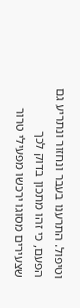וטיפול. התרענו בעבר ונחזור ונתריע גם הפעם, כי זהו מתכון בדוק לכך שצעירים מסוגו ירכשו מפעילי טרור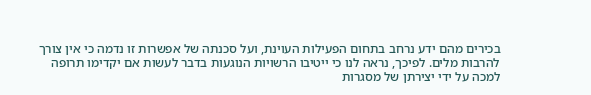בכירים מהם ידע נרחב בתחום הפעילות העוינת, ועל סכנתה של אפשרות זו נדמה כי אין צורך להרבות מלים. לפיכך, נראה לנו כי ייטיבו הרשויות הנוגעות בדבר לעשות אם יקדימו תרופה למכה על ידי יצירתן של מסגרות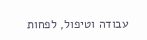עבודה וטיפול, לפחות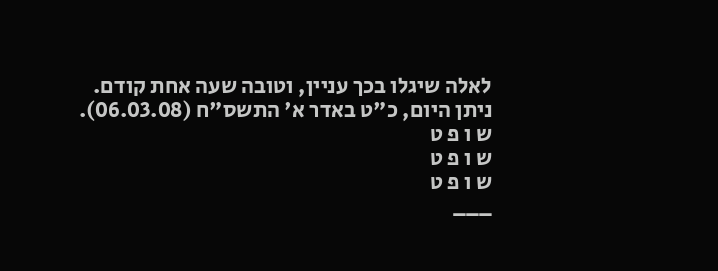לאלה שיגלו בכך עניין, וטובה שעה אחת קודם.
ניתן היום, כ"ט באדר א' התשס"ח (06.03.08).
ש ו פ ט
ש ו פ ט
ש ו פ ט
___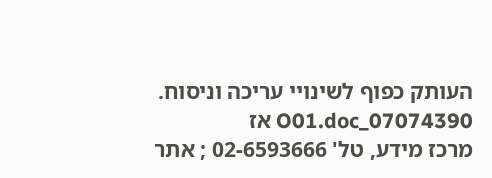העותק כפוף לשינויי עריכה וניסוח. 07074390_O01.doc אז
מרכז מידע, טל' 02-6593666 ; אתר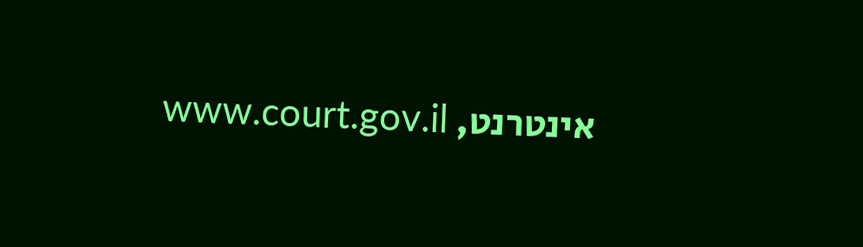אינטרנט, www.court.gov.il